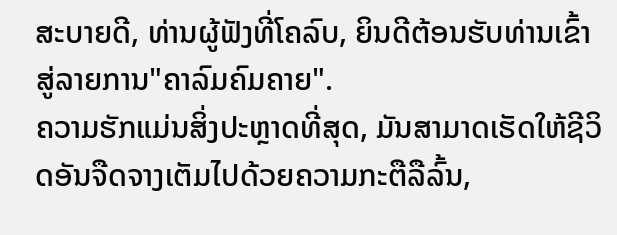ສະບາຍດີ, ທ່ານຜູ້ຟັງທີ່ໂຄລົບ, ຍິນດີຕ້ອນຮັບທ່ານເຂົ້າສູ່ລາຍການ"ຄາລົມຄົມຄາຍ".
ຄວາມຮັກແມ່ນສິ່ງປະຫຼາດທີ່ສຸດ, ມັນສາມາດເຮັດໃຫ້ຊີວິດອັນຈືດຈາງເຕັມໄປດ້ວຍຄວາມກະຕືລືລົ້ນ,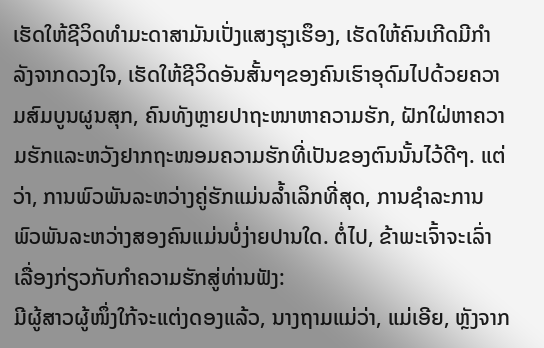ເຮັດໃຫ້ຊີວິດທຳມະດາສາມັນເປັ່ງແສງຮຸງເຮຶອງ, ເຮັດໃຫ້ຄົນເກີດມີກຳລັງຈາກດວງໃຈ, ເຮັດໃຫ້ຊີວິດອັນສັ້ນໆຂອງຄົນເຮົາອຸດົມໄປດ້ວຍຄວາມສົມບູນຜູນສຸກ, ຄົນທັງຫຼາຍປາຖະໜາຫາຄວາມຮັກ, ຝັກໃຝ່ຫາຄວາມຮັກແລະຫວັງຢາກຖະໜອມຄວາມຮັກທີ່ເປັນຂອງຕົນນັ້ນໄວ້ດີໆ. ແຕ່ວ່າ, ການພົວພັນລະຫວ່າງຄູ່ຮັກແມ່ນລ້ຳເລິກທີ່ສຸດ, ການຊຳລະການພົວພັນລະຫວ່າງສອງຄົນແມ່ນບໍ່ງ່າຍປານໃດ. ຕໍ່ໄປ, ຂ້າພະເຈົ້າຈະເລົ່າເລື່ອງກ່ຽວກັບກຳຄວາມຮັກສູ່ທ່ານຟັງ:
ມີຜູ້ສາວຜູ້ໜຶ່ງໃກ້ຈະແຕ່ງດອງແລ້ວ, ນາງຖາມແມ່ວ່າ, ແມ່ເອີຍ, ຫຼັງຈາກ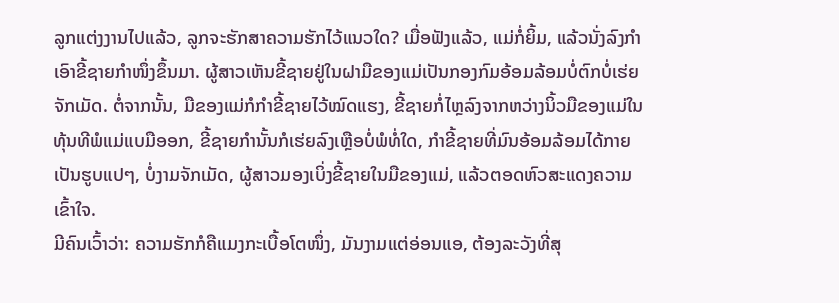ລູກແຕ່ງງານໄປແລ້ວ, ລູກຈະຮັກສາຄວາມຮັກໄວ້ແນວໃດ? ເມື່ອຟັງແລ້ວ, ແມ່ກໍ່ຍິ້ມ, ແລ້ວນັ່ງລົງກຳເອົາຂີ້ຊາຍກຳໜຶ່ງຂຶ້ນມາ. ຜູ້ສາວເຫັນຂີ້ຊາຍຢູ່ໃນຝາມືຂອງແມ່ເປັນກອງກົມອ້ອມລ້ອມບໍ່ຕົກບໍ່ເຮ່ຍຈັກເມັດ. ຕໍ່ຈາກນັ້ນ, ມືຂອງແມ່ກໍກຳຂີ້ຊາຍໄວ້ໝົດແຮງ, ຂີ້ຊາຍກໍ່ໄຫຼລົງຈາກຫວ່າງນິ້ວມືຂອງແມ່ໃນທຸ້ນທີພໍແມ່ແບມືອອກ, ຂີ້ຊາຍກຳນັ້ນກໍເຮ່ຍລົງເຫຼືອບໍ່ພໍທໍ່ໃດ, ກຳຂີ້ຊາຍທີ່ມົນອ້ອມລ້ອມໄດ້ກາຍເປັນຮູບແປໆ, ບໍ່ງາມຈັກເມັດ, ຜູ້ສາວມອງເບິ່ງຂີ້ຊາຍໃນມືຂອງແມ່, ແລ້ວຕອດຫົວສະແດງຄວາມເຂົ້າໃຈ.
ມີຄົນເວົ້າວ່າ: ຄວາມຮັກກໍຄືແມງກະເບື້ອໂຕໜຶ່ງ, ມັນງາມແຕ່ອ່ອນແອ, ຕ້ອງລະວັງທີ່ສຸ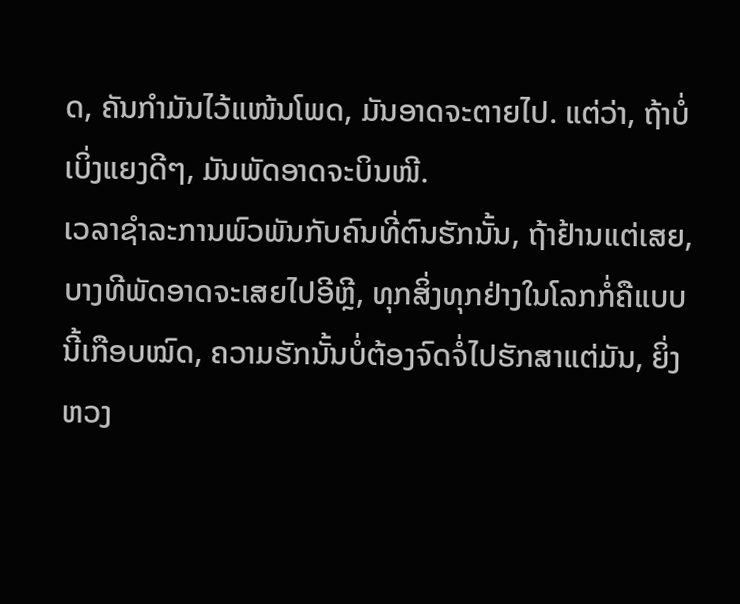ດ, ຄັນກຳມັນໄວ້ແໜ້ນໂພດ, ມັນອາດຈະຕາຍໄປ. ແຕ່ວ່າ, ຖ້າບໍ່ເບິ່ງແຍງດີໆ, ມັນພັດອາດຈະບິນໜີ.
ເວລາຊຳລະການພົວພັນກັບຄົນທີ່ຕົນຮັກນັ້ນ, ຖ້າຢ້ານແຕ່ເສຍ, ບາງທີພັດອາດຈະເສຍໄປອີຫຼີ, ທຸກສິ່ງທຸກຢ່າງໃນໂລກກໍ່ຄືແບບນີ້ເກືອບໝົດ, ຄວາມຮັກນັ້ນບໍ່ຕ້ອງຈົດຈໍ່ໄປຮັກສາແຕ່ມັນ, ຍິ່ງຫວງ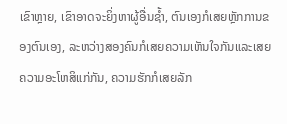ເຂົາຫຼາຍ, ເຂົາອາດຈະຍິ່ງຫາຜູ້ອື່ນຊ້ຳ, ຕົນເອງກໍເສຍຫຼັກການຂອງຕົນເອງ, ລະຫວ່າງສອງຄົນກໍເສຍຄວາມເຫັນໃຈກັນແລະເສຍຄວາມອະໂຫສິແກ່ກັນ, ຄວາມຮັກກໍເສຍລັກ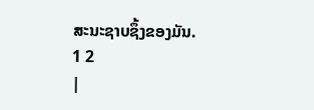ສະນະຊາບຊຶ້ງຂອງມັນ.
1 2
|